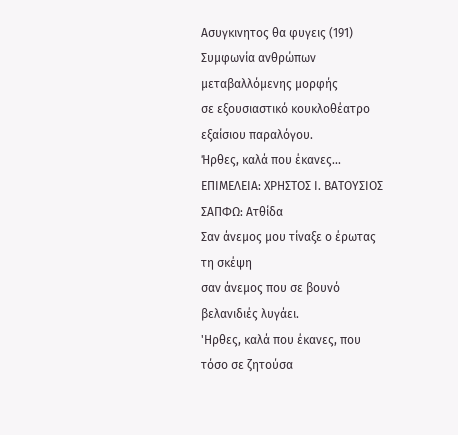Aσυγκινητος θα φυγεις (191)
Συμφωνία ανθρώπων μεταβαλλόμενης μορφής
σε εξουσιαστικό κουκλοθέατρο εξαίσιου παραλόγου.
Ήρθες, καλά που έκανες...
ΕΠΙΜΕΛΕΙΑ: ΧΡΗΣΤΟΣ Ι. ΒΑΤΟΥΣΙΟΣ
ΣΑΠΦΩ: Ατθίδα
Σαν άνεμος μου τίναξε ο έρωτας τη σκέψη
σαν άνεμος που σε βουνό βελανιδιές λυγάει.
'Ηρθες, καλά που έκανες, που τόσο σε ζητούσα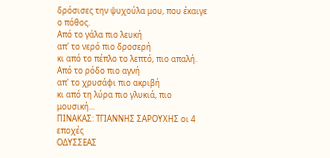δρόσισες την ψυχούλα μου, που έκαιγε ο πόθος.
Από το γάλα πιο λευκή
απ' το νερό πιο δροσερή
κι από το πέπλο το λεπτό, πιο απαλή.
Από το ρόδο πιο αγνή
απ' το χρυσάφι πιο ακριβή
κι από τη λύρα πιο γλυκιά, πιο μουσική...
ΠΙΝΑΚΑΣ: ΤΓΙΑΝΝΗΣ ΣΑΡΟΥΧΗΣ οι 4 εποχές
ΟΔΥΣΣΕΑΣ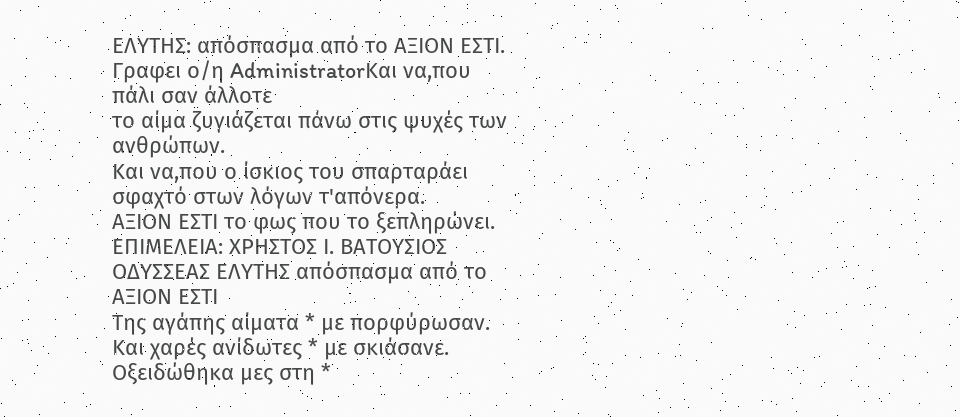ΕΛΥΤΗΣ: απόσπασμα από το ΑΞΙΟΝ ΕΣΤΙ.
Γραφει ο/η AdministratorΚαι να,που πάλι σαν άλλοτε
το αίμα ζυγιάζεται πάνω στις ψυχές των ανθρώπων.
Και να,που ο ίσκιος του σπαρταράει
σφαχτό στων λόγων τ'απόνερα.
ΑΞΙΟΝ ΕΣΤΙ το φως που το ξεπληρώνει.
ΕΠΙΜΕΛΕΙΑ: ΧΡΗΣΤΟΣ Ι. ΒΑΤΟΥΣΙΟΣ
ΟΔΥΣΣΕΑΣ ΕΛΥΤΗΣ απόσπασμα από το ΑΞΙΟΝ ΕΣΤΙ
Της αγάπης αίματα * με πορφύρωσαν.
Και χαρές ανίδωτες * με σκιάσανε.
Οξειδώθηκα μες στη *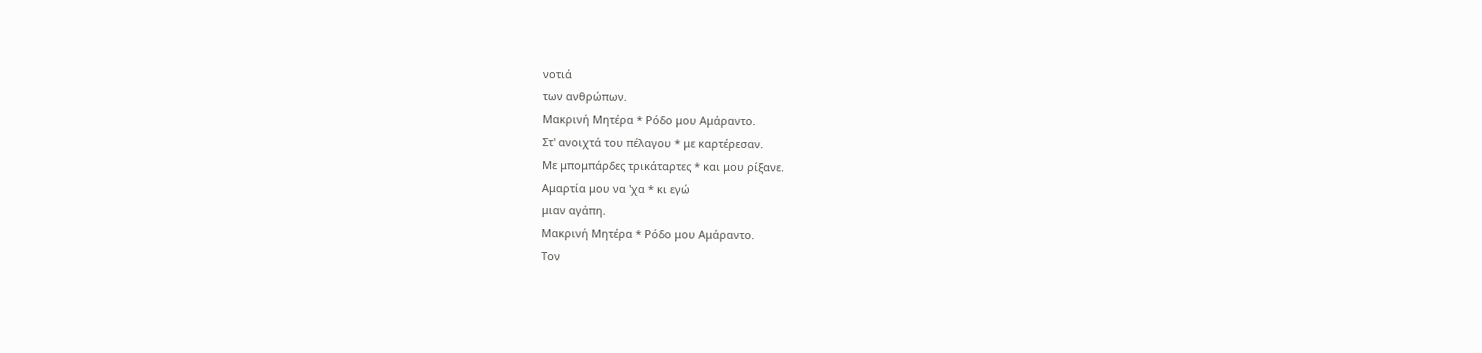νοτιά
των ανθρώπων.
Μακρινή Μητέρα * Ρόδο μου Αμάραντο.
Στ' ανοιχτά του πέλαγου * με καρτέρεσαν.
Με μπομπάρδες τρικάταρτες * και μου ρίξανε.
Αμαρτία μου να 'χα * κι εγώ
μιαν αγάπη.
Μακρινή Μητέρα * Ρόδο μου Αμάραντο.
Τον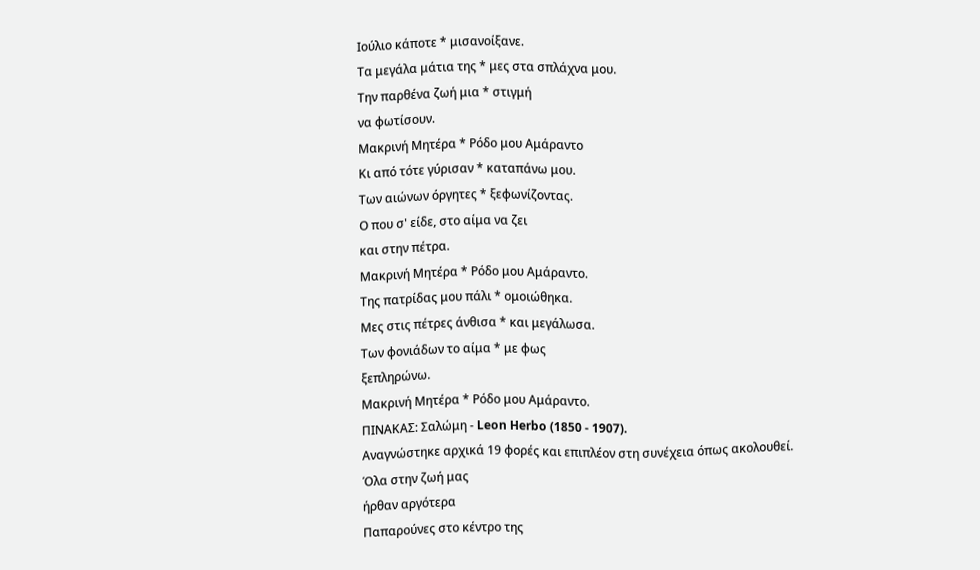Ιούλιο κάποτε * μισανοίξανε.
Τα μεγάλα μάτια της * μες στα σπλάχνα μου.
Την παρθένα ζωή μια * στιγμή
να φωτίσουν.
Μακρινή Μητέρα * Ρόδο μου Αμάραντο
Κι από τότε γύρισαν * καταπάνω μου.
Των αιώνων όργητες * ξεφωνίζοντας.
Ο που σ' είδε, στο αίμα να ζει
και στην πέτρα.
Μακρινή Μητέρα * Ρόδο μου Αμάραντο.
Της πατρίδας μου πάλι * ομοιώθηκα.
Μες στις πέτρες άνθισα * και μεγάλωσα.
Των φονιάδων το αίμα * με φως
ξεπληρώνω.
Μακρινή Μητέρα * Ρόδο μου Αμάραντο.
ΠΙΝΑΚΑΣ: Σαλώμη - Leon Herbo (1850 - 1907).
Αναγνώστηκε αρχικά 19 φορές και επιπλέον στη συνέχεια όπως ακολουθεί.
Όλα στην ζωή μας
ήρθαν αργότερα
Παπαρούνες στο κέντρο της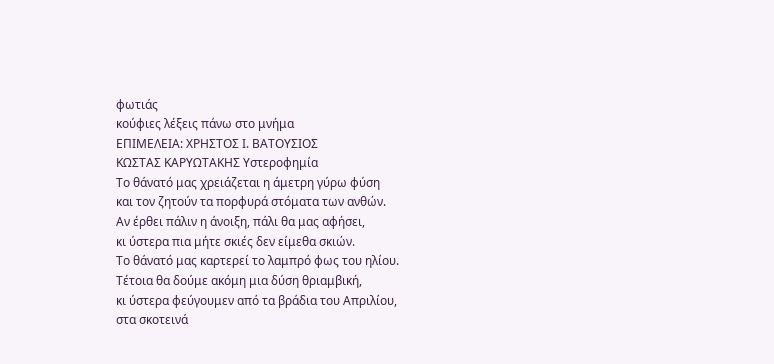φωτιάς
κούφιες λέξεις πάνω στο μνήμα
ΕΠΙΜΕΛΕΙΑ: ΧΡΗΣΤΟΣ Ι. ΒΑΤΟΥΣΙΟΣ
ΚΩΣΤΑΣ ΚΑΡΥΩΤΑΚΗΣ Υστεροφημία
Το θάνατό μας χρειάζεται η άμετρη γύρω φύση
και τον ζητούν τα πορφυρά στόματα των ανθών.
Αν έρθει πάλιν η άνοιξη, πάλι θα μας αφήσει,
κι ύστερα πια μήτε σκιές δεν είμεθα σκιών.
Το θάνατό μας καρτερεί το λαμπρό φως του ηλίου.
Τέτοια θα δούμε ακόμη μια δύση θριαμβική,
κι ύστερα φεύγουμεν από τα βράδια του Απριλίου,
στα σκοτεινά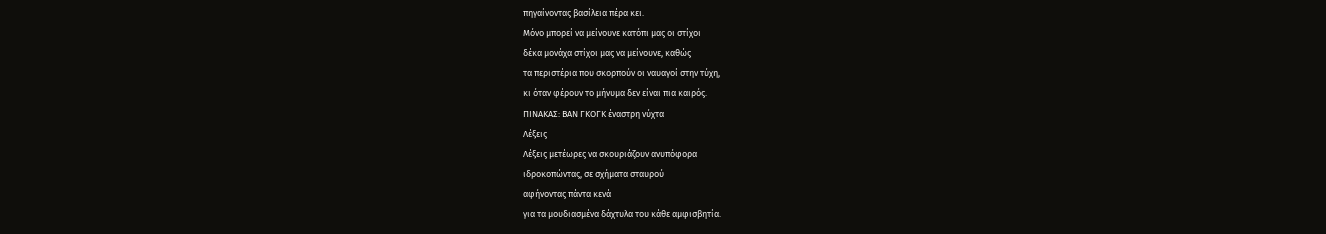πηγαίνοντας βασίλεια πέρα κει.
Μόνο μπορεί να μείνουνε κατόπι μας οι στίχοι
δέκα μονάχα στίχοι μας να μείνουνε, καθώς
τα περιστέρια που σκορπούν οι ναυαγοί στην τύχη,
κι όταν φέρουν το μήνυμα δεν είναι πια καιρός.
ΠΙΝΑΚΑΣ: ΒΑΝ ΓΚΟΓΚ έναστρη νύχτα
Λέξεις
Λέξεις μετέωρες να σκουριάζουν ανυπόφορα
ιδροκοπώντας, σε σχήματα σταυρού
αφήνοντας πάντα κενά
για τα μουδιασμένα δάχτυλα του κάθε αμφισβητία.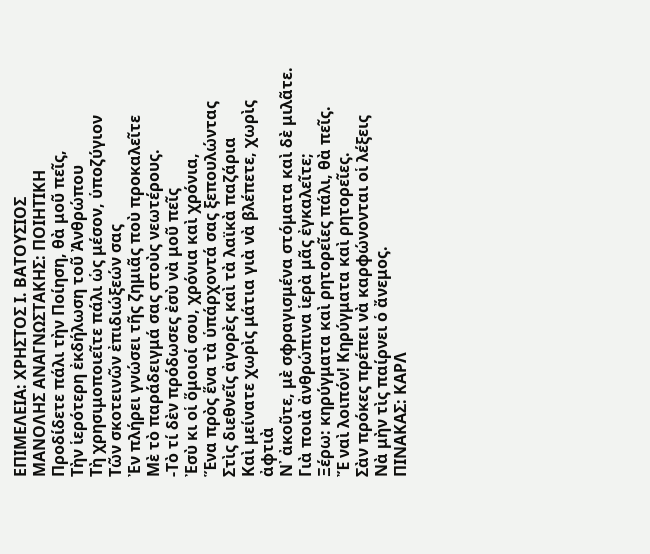ΕΠΙΜΕΛΕΙΑ: ΧΡΗΣΤΟΣ Ι. ΒΑΤΟΥΣΙΟΣ
ΜΑΝΟΛΗΣ ΑΝΑΓΝΩΣΤΑΚΗΣ: ΠΟΙΗΤΙΚΗ
Προδίδετε πάλι τὴν Ποίηση, θὰ μοῦ πεῖς,
Τὴν ἱερότερη ἐκδήλωση τοῦ Ἀνθρώπου
Τὴ χρησιμοποιεῖτε πάλι ὡς μέσον, ὑποζύγιον
Τῶν σκοτεινῶν ἐπιδιώξεών σας
Ἐν πλήρει γνώσει τῆς ζημιᾶς ποὺ προκαλεῖτε
Μὲ τὸ παράδειγμά σας στοὺς νεωτέρους.
-Τὸ τί δὲν πρόδωσες ἐσὺ νὰ μοῦ πεῖς
Ἐσὺ κι οἱ ὅμοιοί σου, χρόνια καὶ χρόνια,
Ἕνα πρὸς ἕνα τὰ ὑπάρχοντά σας ξεπουλώντας
Στὶς διεθνεῖς ἀγορὲς καὶ τὰ λαϊκὰ παζάρια
Καὶ μείνατε χωρὶς μάτια γιὰ νὰ βλέπετε, χωρὶς ἀφτιὰ
Ν᾿ ἀκοῦτε, μὲ σφραγισμένα στόματα καὶ δὲ μιλᾶτε.
Γιὰ ποιὰ ἀνθρώπινα ἱερὰ μᾶς ἐγκαλεῖτε;
Ξέρω: κηρύγματα καὶ ρητορεῖες πάλι, θὰ πεῖς.
Ἔ ναὶ λοιπόν! Κηρύγματα καὶ ρητορεῖες.
Σὰν πρόκες πρέπει νὰ καρφώνονται οἱ λέξεις
Νὰ μὴν τὶς παίρνει ὁ ἄνεμος.
ΠΙΝΑΚΑΣ: ΚΑΡΛ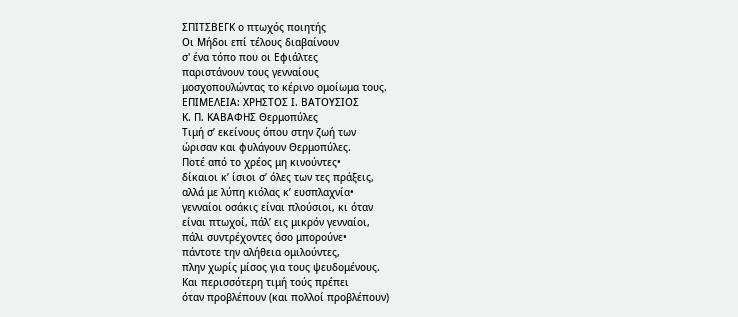ΣΠΙΤΣΒΕΓΚ ο πτωχός ποιητής
Οι Μήδοι επί τέλους διαβαίνουν
σ' ένα τόπο που οι Εφιάλτες
παριστάνουν τους γενναίους
μοσχοπουλώντας το κέρινο ομοίωμα τους.
ΕΠΙΜΕΛΕΙΑ: ΧΡΗΣΤΟΣ Ι. ΒΑΤΟΥΣΙΟΣ
Κ. Π. ΚΑΒΑΦΗΣ Θερμοπύλες
Τιμή σʼ εκείνους όπου στην ζωή των
ώρισαν και φυλάγουν Θερμοπύλες.
Ποτέ από το χρέος μη κινούντες•
δίκαιοι κʼ ίσιοι σʼ όλες των τες πράξεις,
αλλά με λύπη κιόλας κʼ ευσπλαχνία•
γενναίοι οσάκις είναι πλούσιοι, κι όταν
είναι πτωχοί, πάλʼ εις μικρόν γενναίοι,
πάλι συντρέχοντες όσο μπορούνε•
πάντοτε την αλήθεια ομιλούντες,
πλην χωρίς μίσος για τους ψευδομένους.
Και περισσότερη τιμή τούς πρέπει
όταν προβλέπουν (και πολλοί προβλέπουν)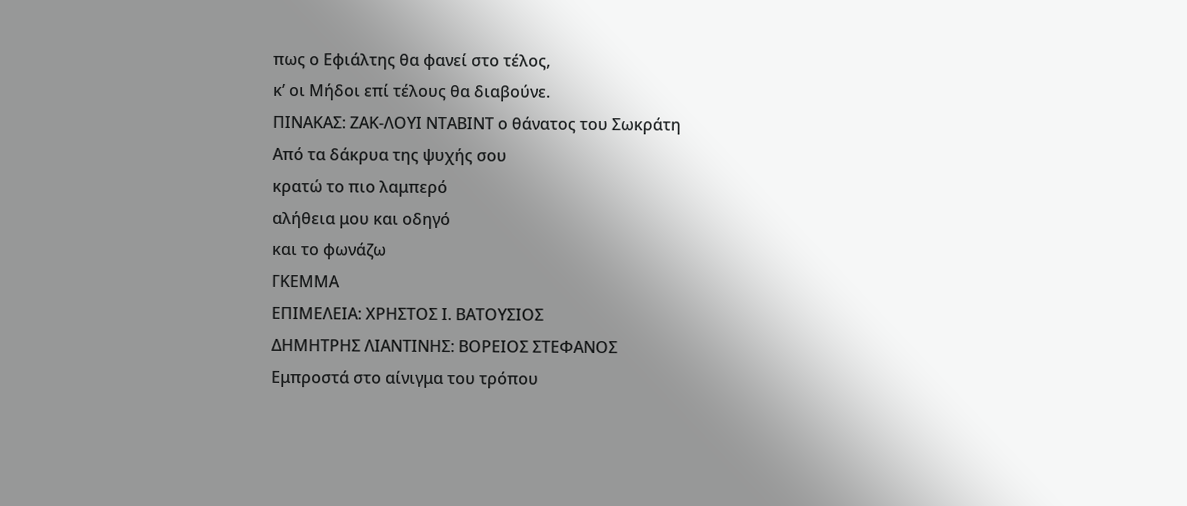πως ο Εφιάλτης θα φανεί στο τέλος,
κʼ οι Μήδοι επί τέλους θα διαβούνε.
ΠΙΝΑΚΑΣ: ΖΑΚ-ΛΟΥΙ ΝΤΑΒΙΝΤ ο θάνατος του Σωκράτη
Από τα δάκρυα της ψυχής σου
κρατώ το πιο λαμπερό
αλήθεια μου και οδηγό
και το φωνάζω
ΓΚΕΜΜΑ
ΕΠΙΜΕΛΕΙΑ: ΧΡΗΣΤΟΣ Ι. ΒΑΤΟΥΣΙΟΣ
ΔΗΜΗΤΡΗΣ ΛΙΑΝΤΙΝΗΣ: ΒΟΡΕΙΟΣ ΣΤΕΦΑΝΟΣ
Εμπροστά στο αίνιγμα του τρόπου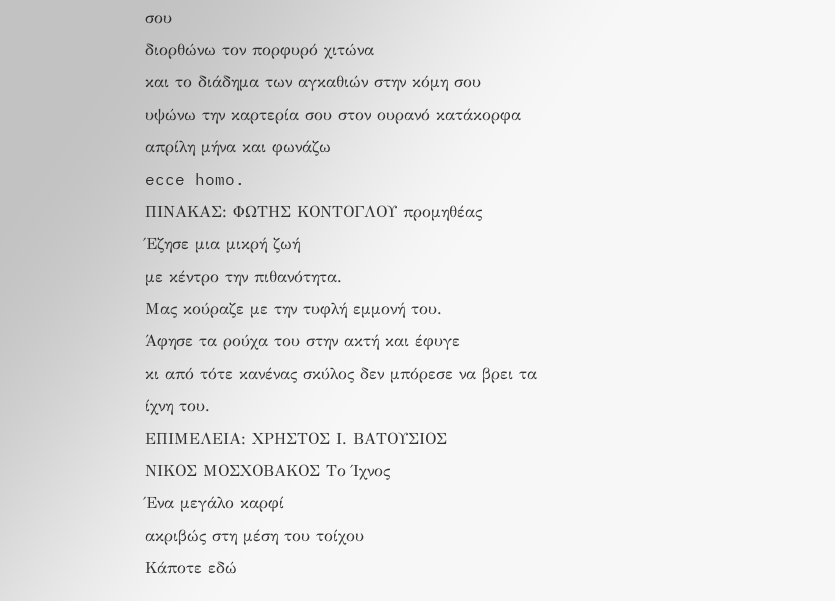σου
διορθώνω τον πορφυρό χιτώνα
και το διάδημα των αγκαθιών στην κόμη σου
υψώνω την καρτερία σου στον ουρανό κατάκορφα
απρίλη μήνα και φωνάζω
ecce homo.
ΠΙΝΑΚΑΣ: ΦΩΤΗΣ ΚΟΝΤΟΓΛΟΥ προμηθέας
Έζησε μια μικρή ζωή
με κέντρο την πιθανότητα.
Μας κούραζε με την τυφλή εμμονή του.
Άφησε τα ρούχα του στην ακτή και έφυγε
κι από τότε κανένας σκύλος δεν μπόρεσε να βρει τα ίχνη του.
ΕΠΙΜΕΛΕΙΑ: ΧΡΗΣΤΟΣ Ι. ΒΑΤΟΥΣΙΟΣ
ΝΙΚΟΣ ΜΟΣΧΟΒΑΚΟΣ Το Ίχνος
Ένα μεγάλο καρφί
ακριβώς στη μέση του τοίχου
Κάποτε εδώ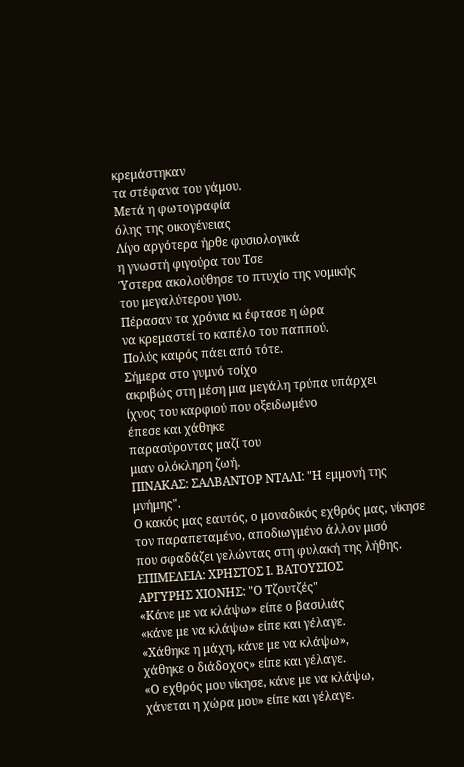κρεμάστηκαν
τα στέφανα του γάμου.
Μετά η φωτογραφία
όλης της οικογένειας
Λίγο αργότερα ήρθε φυσιολογικά
η γνωστή φιγούρα του Τσε
Ύστερα ακολούθησε το πτυχίο της νομικής
του μεγαλύτερου γιου.
Πέρασαν τα χρόνια κι έφτασε η ώρα
να κρεμαστεί το καπέλο του παππού.
Πολύς καιρός πάει από τότε.
Σήμερα στο γυμνό τοίχο
ακριβώς στη μέση μια μεγάλη τρύπα υπάρχει
ίχνος του καρφιού που οξειδωμένο
έπεσε και χάθηκε
παρασύροντας μαζί του
μιαν ολόκληρη ζωή.
ΠΙΝΑΚΑΣ: ΣΑΛΒΑΝΤΟΡ ΝΤΑΛΙ: "Η εμμονή της μνήμης".
Ο κακός μας εαυτός, ο μοναδικός εχθρός μας, νίκησε
τον παραπεταμένο, αποδιωγμένο άλλον μισό
που σφαδάζει γελώντας στη φυλακή της λήθης.
ΕΠΙΜΕΛΕΙΑ: ΧΡΗΣΤΟΣ Ι. ΒΑΤΟΥΣΙΟΣ
ΑΡΓΥΡΗΣ ΧΙΟΝΗΣ: "Ο Τζουτζές"
«Κάνε με να κλάψω» είπε ο βασιλιάς
«κάνε με να κλάψω» είπε και γέλαγε.
«Χάθηκε η μάχη, κάνε με να κλάψω»,
χάθηκε ο διάδοχος» είπε και γέλαγε.
«Ο εχθρός μου νίκησε, κάνε με να κλάψω,
χάνεται η χώρα μου» είπε και γέλαγε.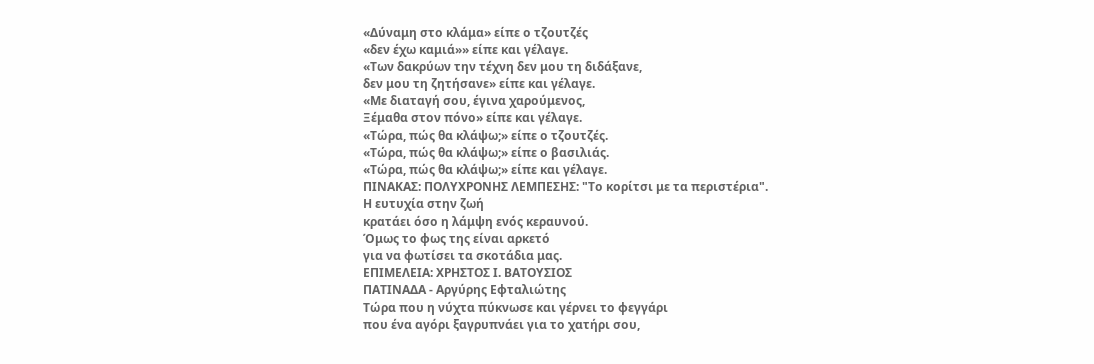«Δύναμη στο κλάμα» είπε ο τζουτζές
«δεν έχω καμιά»» είπε και γέλαγε.
«Των δακρύων την τέχνη δεν μου τη διδάξανε,
δεν μου τη ζητήσανε» είπε και γέλαγε.
«Με διαταγή σου, έγινα χαρούμενος,
Ξέμαθα στον πόνο» είπε και γέλαγε.
«Τώρα, πώς θα κλάψω;» είπε ο τζουτζές.
«Τώρα, πώς θα κλάψω;» είπε ο βασιλιάς.
«Τώρα, πώς θα κλάψω;» είπε και γέλαγε.
ΠΙΝΑΚΑΣ: ΠΟΛΥΧΡΟΝΗΣ ΛΕΜΠΕΣΗΣ: "Το κορίτσι με τα περιστέρια".
Η ευτυχία στην ζωή
κρατάει όσο η λάμψη ενός κεραυνού.
Όμως το φως της είναι αρκετό
για να φωτίσει τα σκοτάδια μας.
ΕΠΙΜΕΛΕΙΑ: ΧΡΗΣΤΟΣ Ι. ΒΑΤΟΥΣΙΟΣ
ΠΑΤΙΝΑΔΑ - Αργύρης Εφταλιώτης
Τώρα που η νύχτα πύκνωσε και γέρνει το φεγγάρι
που ένα αγόρι ξαγρυπνάει για το χατήρι σου,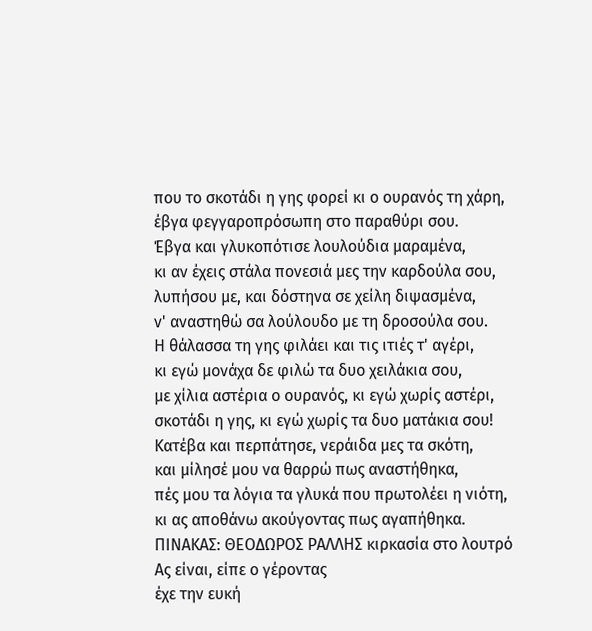που το σκοτάδι η γης φορεί κι ο ουρανός τη χάρη,
έβγα φεγγαροπρόσωπη στο παραθύρι σου.
Έβγα και γλυκοπότισε λουλούδια μαραμένα,
κι αν έχεις στάλα πονεσιά μες την καρδούλα σου,
λυπήσου με, και δόστηνα σε χείλη διψασμένα,
ν' αναστηθώ σα λούλουδο με τη δροσούλα σου.
Η θάλασσα τη γης φιλάει και τις ιτιές τ' αγέρι,
κι εγώ μονάχα δε φιλώ τα δυο χειλάκια σου,
με χίλια αστέρια ο ουρανός, κι εγώ χωρίς αστέρι,
σκοτάδι η γης, κι εγώ χωρίς τα δυο ματάκια σου!
Κατέβα και περπάτησε, νεράιδα μες τα σκότη,
και μίλησέ μου να θαρρώ πως αναστήθηκα,
πές μου τα λόγια τα γλυκά που πρωτολέει η νιότη,
κι ας αποθάνω ακούγοντας πως αγαπήθηκα.
ΠΙΝΑΚΑΣ: ΘΕΟΔΩΡΟΣ ΡΑΛΛΗΣ κιρκασία στο λουτρό
Ας είναι, είπε ο γέροντας
έχε την ευκή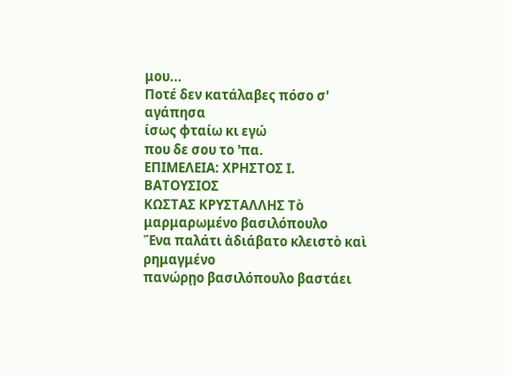μου...
Ποτέ δεν κατάλαβες πόσο σ' αγάπησα
ίσως φταίω κι εγώ
που δε σου το 'πα.
ΕΠΙΜΕΛΕΙΑ: ΧΡΗΣΤΟΣ Ι. ΒΑΤΟΥΣΙΟΣ
ΚΩΣΤΑΣ ΚΡΥΣΤΑΛΛΗΣ Τὸ μαρμαρωμένο βασιλόπουλο
Ἕνα παλάτι ἀδιάβατο κλειστὸ καὶ ρημαγμένο
πανώρῃο βασιλόπουλο βαστάει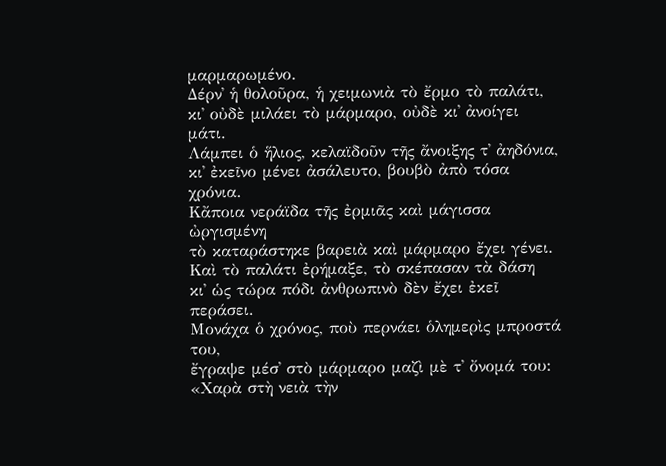μαρμαρωμένο.
Δέρν᾿ ἡ θολοῦρα, ἡ χειμωνιὰ τὸ ἔρμο τὸ παλάτι,
κι᾿ οὐδὲ μιλάει τὸ μάρμαρο, οὐδὲ κι᾿ ἀνοίγει μάτι.
Λάμπει ὁ ἥλιος, κελαϊδοῦν τῆς ἄνοιξης τ᾿ ἀηδόνια,
κι᾿ ἐκεῖνο μένει ἀσάλευτο, βουβὸ ἀπὸ τόσα χρόνια.
Κἄποια νεράϊδα τῆς ἐρμιᾶς καὶ μάγισσα ὠργισμένη
τὸ καταράστηκε βαρειὰ καὶ μάρμαρο ἔχει γένει.
Καὶ τὸ παλάτι ἐρήμαξε, τὸ σκέπασαν τὰ δάση
κι᾿ ὡς τώρα πόδι ἀνθρωπινὸ δὲν ἔχει ἐκεῖ περάσει.
Μονάχα ὁ χρόνος, ποὺ περνάει ὁλημερὶς μπροστά του,
ἔγραψε μέσ᾿ στὸ μάρμαρο μαζὶ μὲ τ᾿ ὄνομά του:
«Χαρὰ στὴ νειὰ τὴν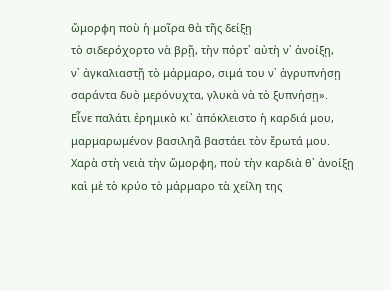ὤμορφη ποὺ ἡ μοῖρα θὰ τῆς δείξῃ
τὸ σιδερόχορτο νὰ βρῇ, τὴν πόρτ᾿ αὐτὴ ν᾿ ἀνοίξῃ,
ν᾿ ἀγκαλιαστῇ τὸ μάρμαρο, σιμά του ν᾿ ἀγρυπνήσῃ
σαράντα δυὸ μερόνυχτα, γλυκὰ νὰ τὸ ξυπνήσῃ».
Εἶνε παλάτι ἐρημικὸ κι᾿ ἀπόκλειστο ἡ καρδιά μου,
μαρμαρωμένον βασιληᾶ βαστάει τὸν ἔρωτά μου.
Χαρὰ στὴ νειὰ τὴν ὤμορφη, ποὺ τὴν καρδιὰ θ᾿ ἀνοίξῃ
καὶ μὲ τὸ κρύο τὸ μάρμαρο τὰ χείλη της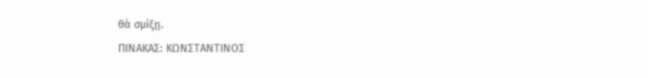θὰ σμίξῃ.
ΠΙΝΑΚΑΣ: ΚΩΝΣΤΑΝΤΙΝΟΣ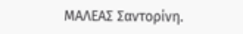ΜΑΛΕΑΣ Σαντορίνη.